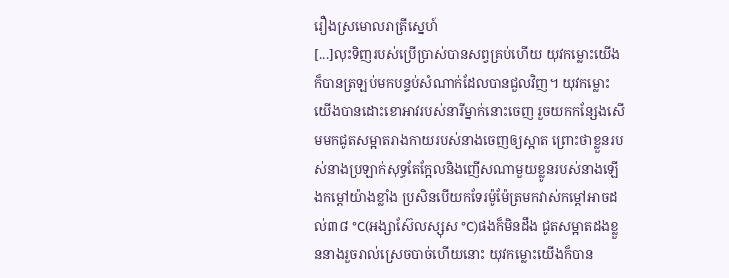រឿងស្រមោលរាត្រីស្នេហ៍
[...]លុះទិញរបស់ប្រើប្រាស់បានសព្វគ្រប់ហើយ យុវកម្លោះយើងក៏បានត្រឡប់មកបន្ទប់សំណាក់ដែលបានជួលវិញ។ យុវកម្លោះយើងបានដោះខោអាវរបស់នារីម្នាក់នោះចេញ រួចយកកន្សែងសើមមកជូតសម្អាតរាងកាយរបស់នាងចេញឲ្យស្អាត ព្រោះថាខ្លួនរបស់នាងប្រឡាក់សុទ្ធតែក្អែលនិងញើសណាមួយខ្លូនរបស់នាងឡើងកម្ដៅយ៉ាងខ្លាំង ប្រសិនបើយកទែរម៉ូម៉ែត្រមកវាស់កម្ដៅអាចដល់៣៨ °C(អង្សាស៊ែលស្សុស °C)ផងក៏មិនដឹង ជូតសម្អាតដងខ្លួននាងរួចរាល់ស្រេចបាច់ហើយនោះ យុវកម្លោះយើងក៏បាន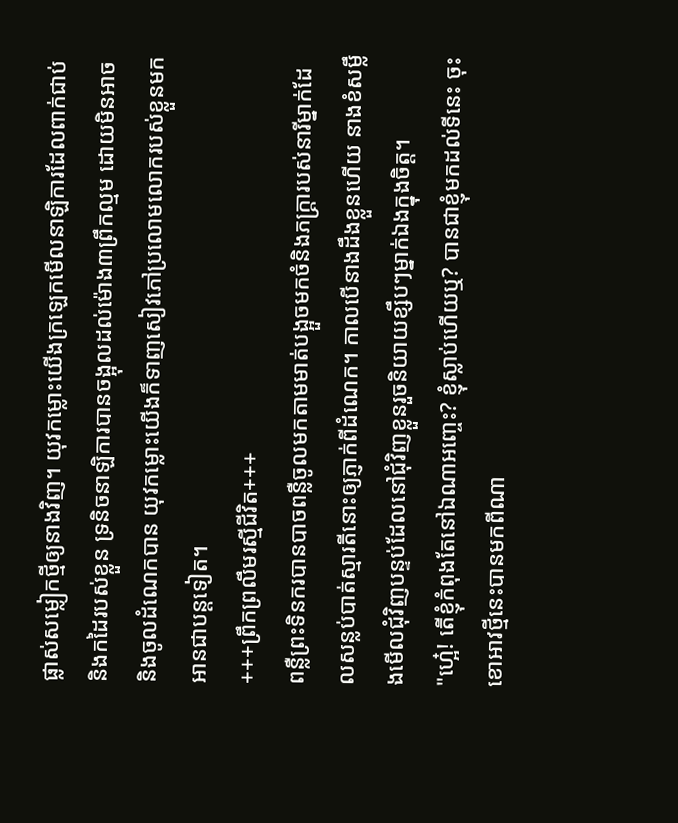ផ្លាស់សម្លៀកថ្មីឲ្យនាងវិញ។ យុវកម្លោះយើងក្រឡេកមើលនាឡិការដែលពាក់ជាប់និងកដៃរបស់ខ្លួន ទ្រនិចនាឡិការបានចង្អុលដល់ម៉ោង៣ព្រឹកល្មម ដោយមិនអាចនិងចូលដំណេកបាន យុវកម្លោះយើងក៏ទាញសៀវភៅប្រលោមលោករបស់ខ្លួនមកអានជាបន្ដទៀត។
+++ព្រឹកព្រលឹមរស្មីជីវិត+++
ពន្លឺព្រះទិនករបានបាចពន្លឺចូលមកតាមមាត់បង្អួចមកចំនិងភក្ត្រារបស់នារីម្នាក់ដែលសន្លប់បាត់ស្មារតីនោះឲ្យភ្ញាក់ពីដំណេក។ កាលបើនាងដឹងខ្លួនហើយ នាងខំសម្លឹងមើលជុំវិញបន្ទប់ដែលនៅជុំវិញខ្លួនរួចនិយាយខ្សឹបៗម្នាក់ឯងក្នុងចិត្ត។
"ហ្អេ៎! តើខ្ញុំកំពុងតែនៅឯណាអញ្ចេះ? ខ្ញុំស្លាប់ហើយឬ? បានជាខ្ញុំមកដល់ទីនេះ ចុះខោអាវថ្មីនេះបានមកពីណា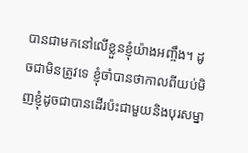បានជាមកនៅលើខ្លួនខ្ញុំយ៉ាងអញ្ចឹង។ ដូចជាមិនត្រូវទេ ខ្ញុំចាំបានថាកាលពីយប់មិញខ្ញុំដូចជាបានដើរប៉ះជាមួយនិងបុរសម្នា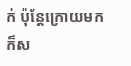ក់ ប៉ុន្ដែក្រោយមកក៏ស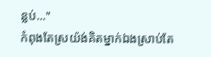ន្លប់..."
កំពុងតែស្រយ៉ង់គិតម្នាក់ឯងស្រាប់តែ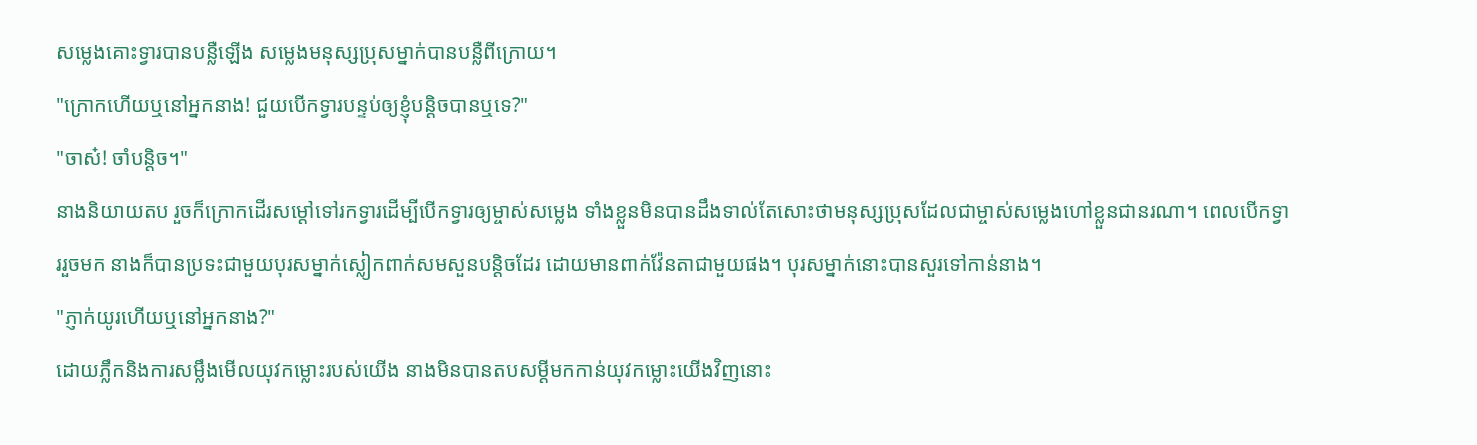សម្លេងគោះទ្វារបានបន្លឺឡើង សម្លេងមនុស្សប្រុសម្នាក់បានបន្លឺពីក្រោយ។
"ក្រោកហើយឬនៅអ្នកនាង! ជួយបើកទ្វារបន្ទប់ឲ្យខ្ញុំបន្ដិចបានឬទេ?"
"ចាស៎! ចាំបន្ដិច។"
នាងនិយាយតប រួចក៏ក្រោកដើរសម្ដៅទៅរកទ្វារដើម្បីបើកទ្វារឲ្យម្ចាស់សម្លេង ទាំងខ្លួនមិនបានដឹងទាល់តែសោះថាមនុស្សប្រុសដែលជាម្ចាស់សម្លេងហៅខ្លួនជានរណា។ ពេលបើកទ្វាររួចមក នាងក៏បានប្រទះជាមួយបុរសម្នាក់ស្លៀកពាក់សមសួនបន្ដិចដែរ ដោយមានពាក់វ៉ែនតាជាមួយផង។ បុរសម្នាក់នោះបានសួរទៅកាន់នាង។
"ភ្ញាក់យូរហើយឬនៅអ្នកនាង?"
ដោយភ្លឹកនិងការសម្លឹងមើលយុវកម្លោះរបស់យើង នាងមិនបានតបសម្ដីមកកាន់យុវកម្លោះយើងវិញនោះ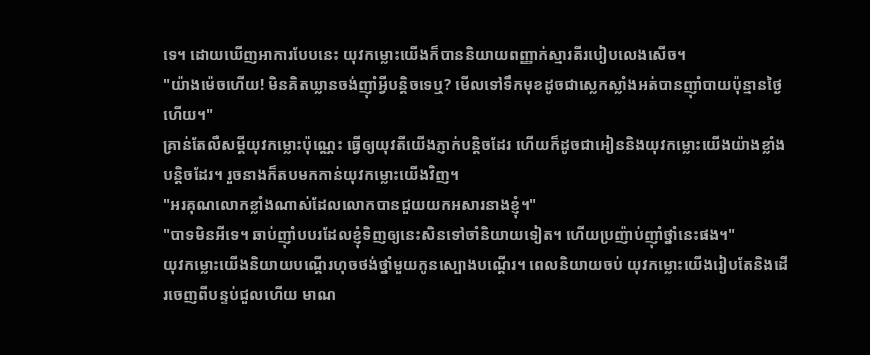ទេ។ ដោយឃើញអាការបែបនេះ យុវកម្លោះយើងក៏បាននិយាយពញ្ញាក់ស្មារតីរបៀបលេងសើច។
"យ៉ាងម៉េចហើយ! មិនគិតឃ្លានចង់ញ៉ាំអ្វីបន្ដិចទេឬ? មើលទៅទឹកមុខដូចជាស្លេកស្លាំងអត់បានញ៉ាំបាយប៉ុន្មានថ្ងៃហើយ។"
គ្រាន់តែលឺសម្ដីយុវកម្លោះប៉ុណ្ណេះ ធ្វើឲ្យយុវតីយើងភ្ញាក់បន្ដិចដែរ ហើយក៏ដូចជាអៀននិងយុវកម្លោះយើងយ៉ាងខ្លាំងបន្ដិចដែរ។ រួចនាងក៏តបមកកាន់យុវកម្លោះយើងវិញ។
"អរគុណលោកខ្លាំងណាស់ដែលលោកបានជួយយកអសារនាងខ្ញុំ។"
"បាទមិនអីទេ។ ឆាប់ញ៉ាំបបរដែលខ្ញុំទិញឲ្យនេះសិនទៅចាំនិយាយទៀត។ ហើយប្រញ៉ាប់ញ៉ាំថ្នាំនេះផង។"
យុវកម្លោះយើងនិយាយបណ្ដើរហុចថង់ថ្នាំមួយកូនស្បោងបណ្ដើរ។ ពេលនិយាយចប់ យុវកម្លោះយើងរៀបតែនិងដើរចេញពីបន្ទប់ជួលហើយ មាណ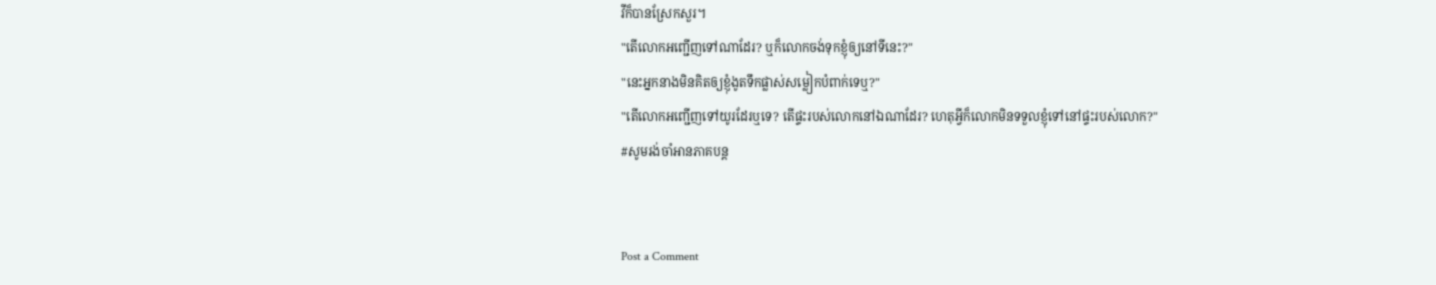វីក៏បានស្រែកសួរ។
"តើលោកអញ្ជើញទៅណាដែរ? ឬក៏លោកចង់ទុកខ្ញុំឲ្យនៅទីនេះ?"
"នេះអ្នកនាងមិនគិតឲ្យខ្ញុំងូតទឹកផ្លាស់សម្លៀកបំពាក់ទេឬ?"
"តើលោកអញ្ជើញទៅយូរដែរឬទេ? តើផ្ទះរបស់លោកនៅឯណាដែរ? ហេតុអ្វីក៏លោកមិនទទួលខ្ញុំទៅនៅផ្ទះរបស់លោក?"
#សូមរង់ចាំអានភាគបន្ដ


Post a Comment